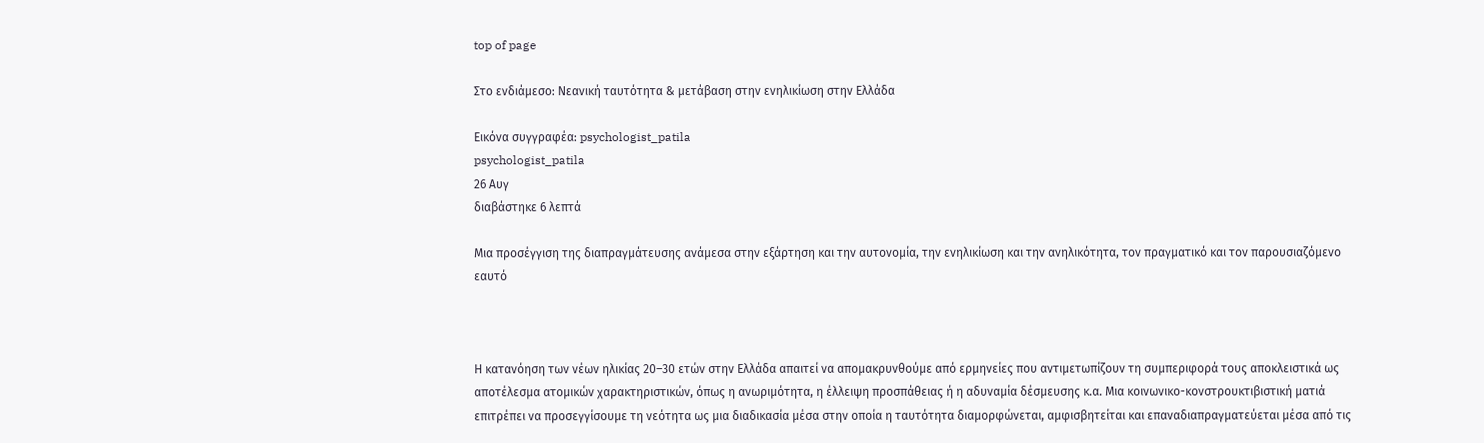top of page

Στο ενδιάμεσο: Νεανική ταυτότητα & μετάβαση στην ενηλικίωση στην Ελλάδα

Εικόνα συγγραφέα: psychologist_patila
psychologist_patila
26 Αυγ
διαβάστηκε 6 λεπτά

Μια προσέγγιση της διαπραγμάτευσης ανάμεσα στην εξάρτηση και την αυτονομία, την ενηλικίωση και την ανηλικότητα, τον πραγματικό και τον παρουσιαζόμενο εαυτό



Η κατανόηση των νέων ηλικίας 20–30 ετών στην Ελλάδα απαιτεί να απομακρυνθούμε από ερμηνείες που αντιμετωπίζουν τη συμπεριφορά τους αποκλειστικά ως αποτέλεσμα ατομικών χαρακτηριστικών, όπως η ανωριμότητα, η έλλειψη προσπάθειας ή η αδυναμία δέσμευσης κ.α. Μια κοινωνικο-κονστρουκτιβιστική ματιά επιτρέπει να προσεγγίσουμε τη νεότητα ως μια διαδικασία μέσα στην οποία η ταυτότητα διαμορφώνεται, αμφισβητείται και επαναδιαπραγματεύεται μέσα από τις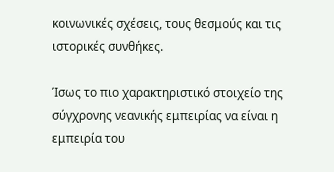κοινωνικές σχέσεις, τους θεσμούς και τις ιστορικές συνθήκες.

Ίσως το πιο χαρακτηριστικό στοιχείο της σύγχρονης νεανικής εμπειρίας να είναι η εμπειρία του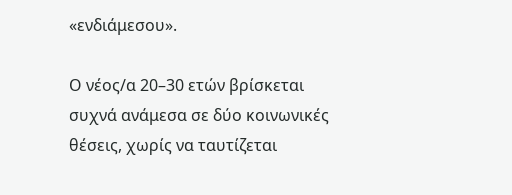«ενδιάμεσου».

Ο νέος/α 20–30 ετών βρίσκεται συχνά ανάμεσα σε δύο κοινωνικές θέσεις, χωρίς να ταυτίζεται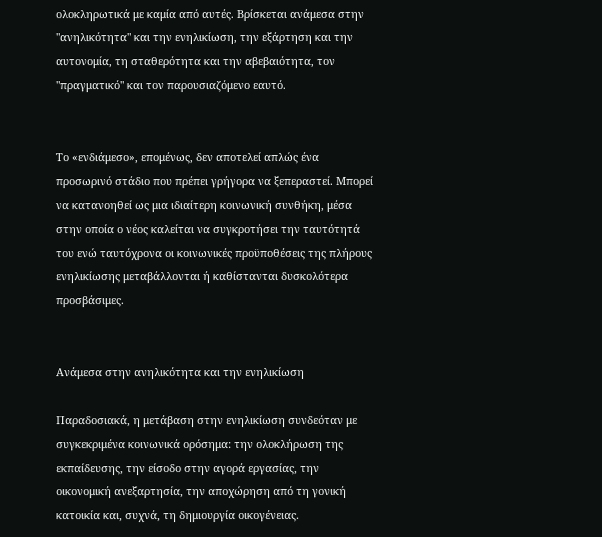ολοκληρωτικά με καμία από αυτές. Βρίσκεται ανάμεσα στην "ανηλικότητα" και την ενηλικίωση, την εξάρτηση και την αυτονομία, τη σταθερότητα και την αβεβαιότητα, τον "πραγματικό" και τον παρουσιαζόμενο εαυτό.


Το «ενδιάμεσο», επομένως, δεν αποτελεί απλώς ένα προσωρινό στάδιο που πρέπει γρήγορα να ξεπεραστεί. Μπορεί να κατανοηθεί ως μια ιδιαίτερη κοινωνική συνθήκη, μέσα στην οποία ο νέος καλείται να συγκροτήσει την ταυτότητά του ενώ ταυτόχρονα οι κοινωνικές προϋποθέσεις της πλήρους ενηλικίωσης μεταβάλλονται ή καθίστανται δυσκολότερα προσβάσιμες.


Ανάμεσα στην ανηλικότητα και την ενηλικίωση

Παραδοσιακά, η μετάβαση στην ενηλικίωση συνδεόταν με συγκεκριμένα κοινωνικά ορόσημα: την ολοκλήρωση της εκπαίδευσης, την είσοδο στην αγορά εργασίας, την οικονομική ανεξαρτησία, την αποχώρηση από τη γονική κατοικία και, συχνά, τη δημιουργία οικογένειας.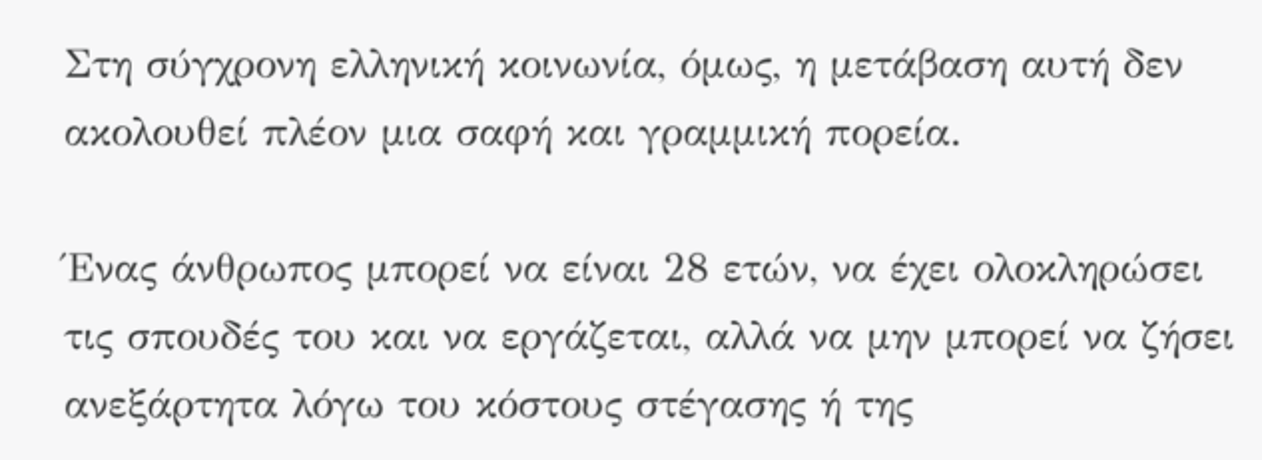Στη σύγχρονη ελληνική κοινωνία, όμως, η μετάβαση αυτή δεν ακολουθεί πλέον μια σαφή και γραμμική πορεία.

Ένας άνθρωπος μπορεί να είναι 28 ετών, να έχει ολοκληρώσει τις σπουδές του και να εργάζεται, αλλά να μην μπορεί να ζήσει ανεξάρτητα λόγω του κόστους στέγασης ή της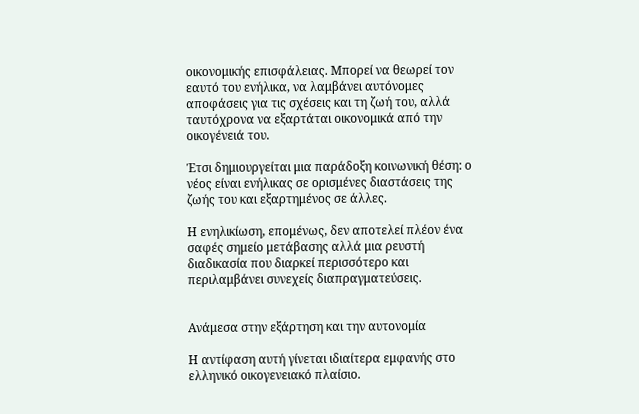οικονομικής επισφάλειας. Μπορεί να θεωρεί τον εαυτό του ενήλικα, να λαμβάνει αυτόνομες αποφάσεις για τις σχέσεις και τη ζωή του, αλλά ταυτόχρονα να εξαρτάται οικονομικά από την οικογένειά του.

Έτσι δημιουργείται μια παράδοξη κοινωνική θέση: ο νέος είναι ενήλικας σε ορισμένες διαστάσεις της ζωής του και εξαρτημένος σε άλλες.

Η ενηλικίωση, επομένως, δεν αποτελεί πλέον ένα σαφές σημείο μετάβασης αλλά μια ρευστή διαδικασία που διαρκεί περισσότερο και περιλαμβάνει συνεχείς διαπραγματεύσεις.


Ανάμεσα στην εξάρτηση και την αυτονομία

Η αντίφαση αυτή γίνεται ιδιαίτερα εμφανής στο ελληνικό οικογενειακό πλαίσιο.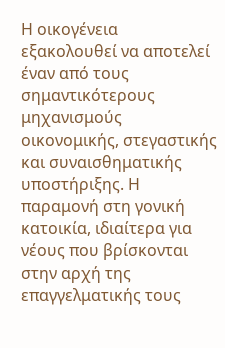Η οικογένεια εξακολουθεί να αποτελεί έναν από τους σημαντικότερους μηχανισμούς οικονομικής, στεγαστικής και συναισθηματικής υποστήριξης. Η παραμονή στη γονική κατοικία, ιδιαίτερα για νέους που βρίσκονται στην αρχή της επαγγελματικής τους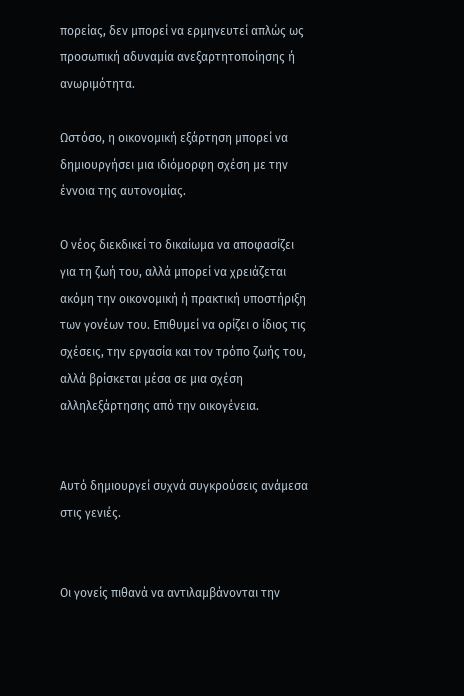πορείας, δεν μπορεί να ερμηνευτεί απλώς ως προσωπική αδυναμία ανεξαρτητοποίησης ή ανωριμότητα.

Ωστόσο, η οικονομική εξάρτηση μπορεί να δημιουργήσει μια ιδιόμορφη σχέση με την έννοια της αυτονομίας.

Ο νέος διεκδικεί το δικαίωμα να αποφασίζει για τη ζωή του, αλλά μπορεί να χρειάζεται ακόμη την οικονομική ή πρακτική υποστήριξη των γονέων του. Επιθυμεί να ορίζει ο ίδιος τις σχέσεις, την εργασία και τον τρόπο ζωής του, αλλά βρίσκεται μέσα σε μια σχέση αλληλεξάρτησης από την οικογένεια.


Αυτό δημιουργεί συχνά συγκρούσεις ανάμεσα στις γενιές.


Οι γονείς πιθανά να αντιλαμβάνονται την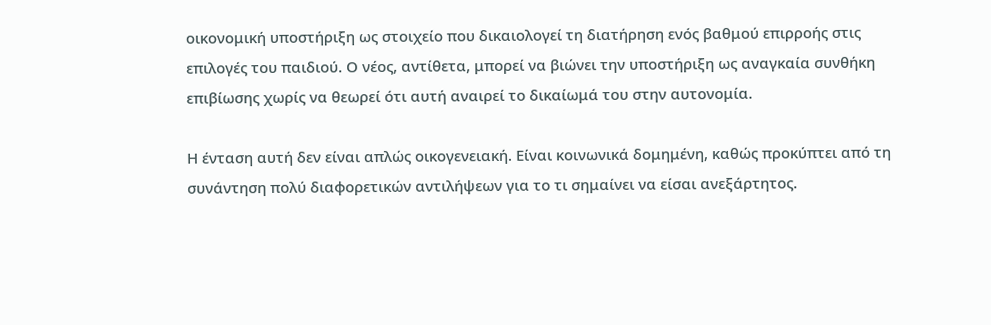οικονομική υποστήριξη ως στοιχείο που δικαιολογεί τη διατήρηση ενός βαθμού επιρροής στις επιλογές του παιδιού. Ο νέος, αντίθετα, μπορεί να βιώνει την υποστήριξη ως αναγκαία συνθήκη επιβίωσης χωρίς να θεωρεί ότι αυτή αναιρεί το δικαίωμά του στην αυτονομία.

Η ένταση αυτή δεν είναι απλώς οικογενειακή. Είναι κοινωνικά δομημένη, καθώς προκύπτει από τη συνάντηση πολύ διαφορετικών αντιλήψεων για το τι σημαίνει να είσαι ανεξάρτητος.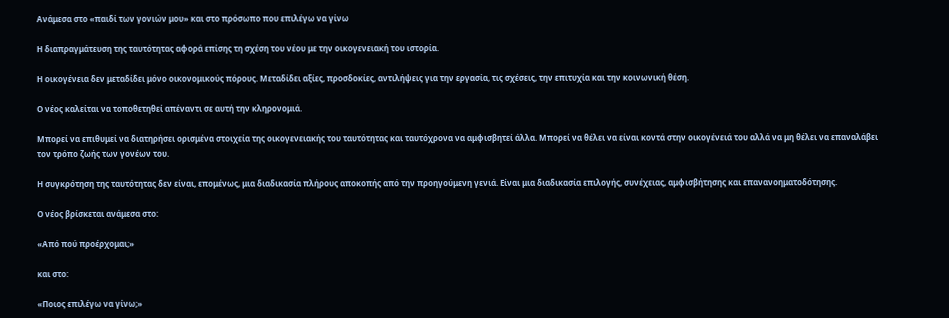Ανάμεσα στο «παιδί των γονιών μου» και στο πρόσωπο που επιλέγω να γίνω

Η διαπραγμάτευση της ταυτότητας αφορά επίσης τη σχέση του νέου με την οικογενειακή του ιστορία.

Η οικογένεια δεν μεταδίδει μόνο οικονομικούς πόρους. Μεταδίδει αξίες, προσδοκίες, αντιλήψεις για την εργασία, τις σχέσεις, την επιτυχία και την κοινωνική θέση.

Ο νέος καλείται να τοποθετηθεί απέναντι σε αυτή την κληρονομιά.

Μπορεί να επιθυμεί να διατηρήσει ορισμένα στοιχεία της οικογενειακής του ταυτότητας και ταυτόχρονα να αμφισβητεί άλλα. Μπορεί να θέλει να είναι κοντά στην οικογένειά του αλλά να μη θέλει να επαναλάβει τον τρόπο ζωής των γονέων του.

Η συγκρότηση της ταυτότητας δεν είναι, επομένως, μια διαδικασία πλήρους αποκοπής από την προηγούμενη γενιά. Είναι μια διαδικασία επιλογής, συνέχειας, αμφισβήτησης και επανανοηματοδότησης.

Ο νέος βρίσκεται ανάμεσα στο:

«Από πού προέρχομαι;»

και στο:

«Ποιος επιλέγω να γίνω;»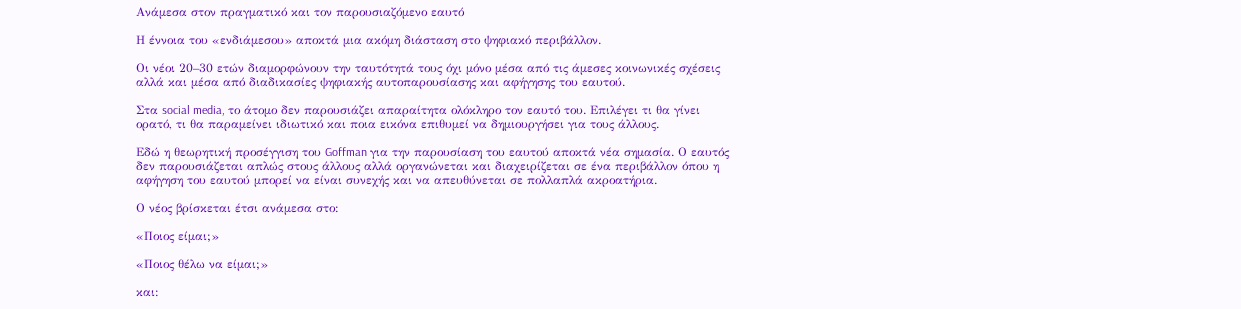Ανάμεσα στον πραγματικό και τον παρουσιαζόμενο εαυτό

Η έννοια του «ενδιάμεσου» αποκτά μια ακόμη διάσταση στο ψηφιακό περιβάλλον.

Οι νέοι 20–30 ετών διαμορφώνουν την ταυτότητά τους όχι μόνο μέσα από τις άμεσες κοινωνικές σχέσεις αλλά και μέσα από διαδικασίες ψηφιακής αυτοπαρουσίασης και αφήγησης του εαυτού.

Στα social media, το άτομο δεν παρουσιάζει απαραίτητα ολόκληρο τον εαυτό του. Επιλέγει τι θα γίνει ορατό, τι θα παραμείνει ιδιωτικό και ποια εικόνα επιθυμεί να δημιουργήσει για τους άλλους.

Εδώ η θεωρητική προσέγγιση του Goffman για την παρουσίαση του εαυτού αποκτά νέα σημασία. Ο εαυτός δεν παρουσιάζεται απλώς στους άλλους αλλά οργανώνεται και διαχειρίζεται σε ένα περιβάλλον όπου η αφήγηση του εαυτού μπορεί να είναι συνεχής και να απευθύνεται σε πολλαπλά ακροατήρια.

Ο νέος βρίσκεται έτσι ανάμεσα στο:

«Ποιος είμαι;»

«Ποιος θέλω να είμαι;»

και: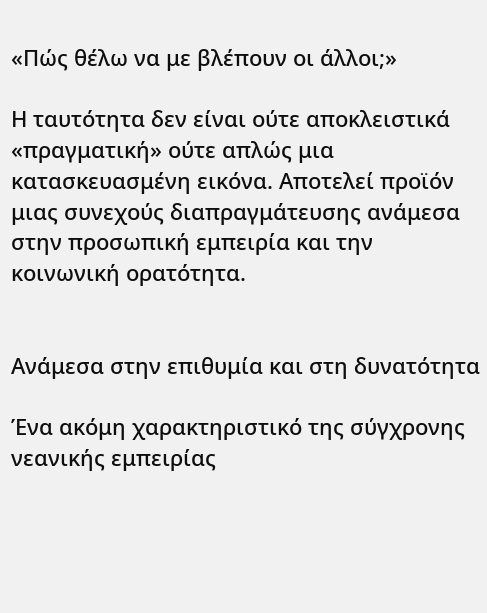«Πώς θέλω να με βλέπουν οι άλλοι;»

Η ταυτότητα δεν είναι ούτε αποκλειστικά «πραγματική» ούτε απλώς μια κατασκευασμένη εικόνα. Αποτελεί προϊόν μιας συνεχούς διαπραγμάτευσης ανάμεσα στην προσωπική εμπειρία και την κοινωνική ορατότητα.


Ανάμεσα στην επιθυμία και στη δυνατότητα

Ένα ακόμη χαρακτηριστικό της σύγχρονης νεανικής εμπειρίας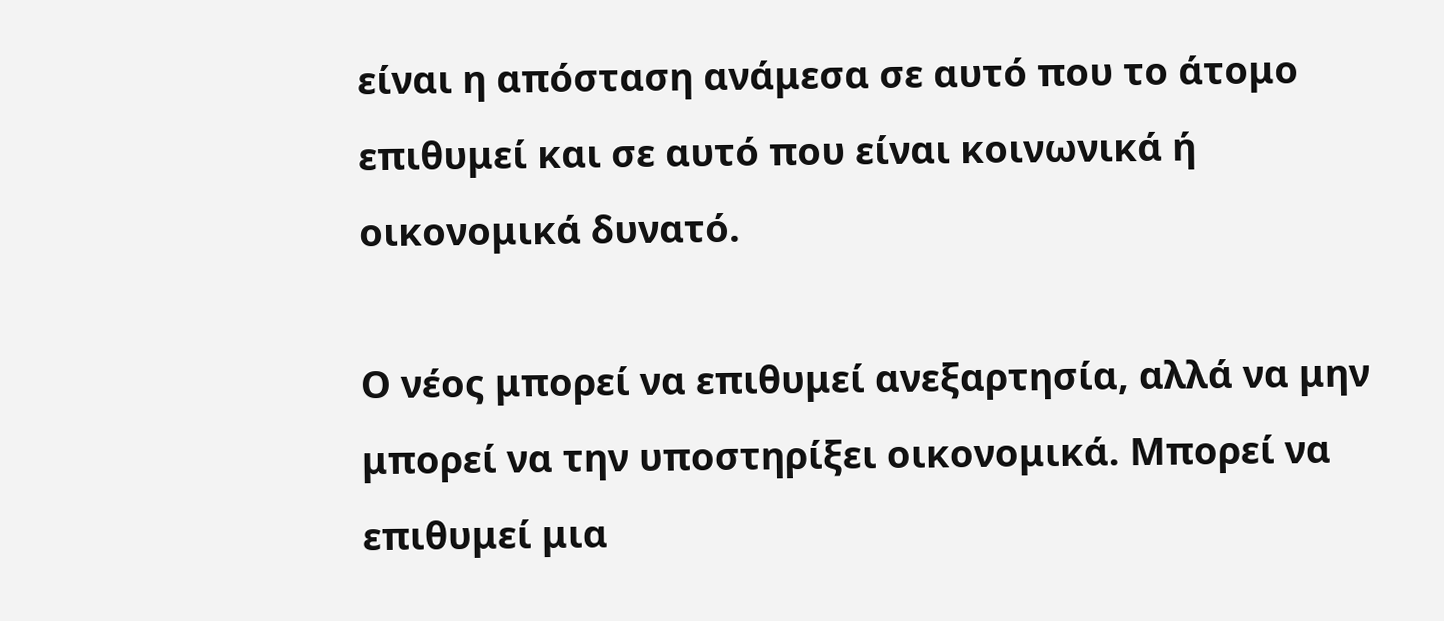είναι η απόσταση ανάμεσα σε αυτό που το άτομο επιθυμεί και σε αυτό που είναι κοινωνικά ή οικονομικά δυνατό.

Ο νέος μπορεί να επιθυμεί ανεξαρτησία, αλλά να μην μπορεί να την υποστηρίξει οικονομικά. Μπορεί να επιθυμεί μια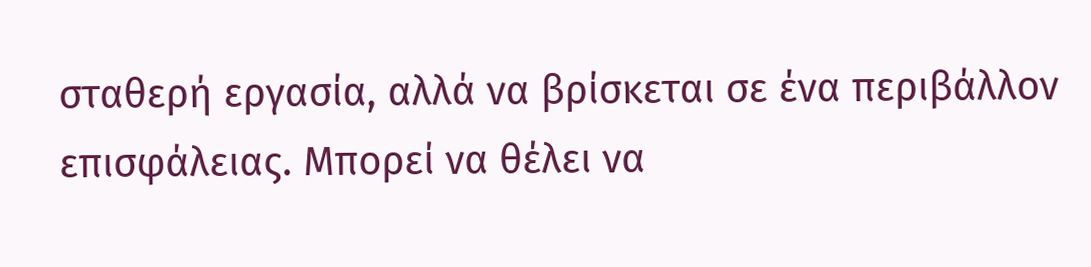σταθερή εργασία, αλλά να βρίσκεται σε ένα περιβάλλον επισφάλειας. Μπορεί να θέλει να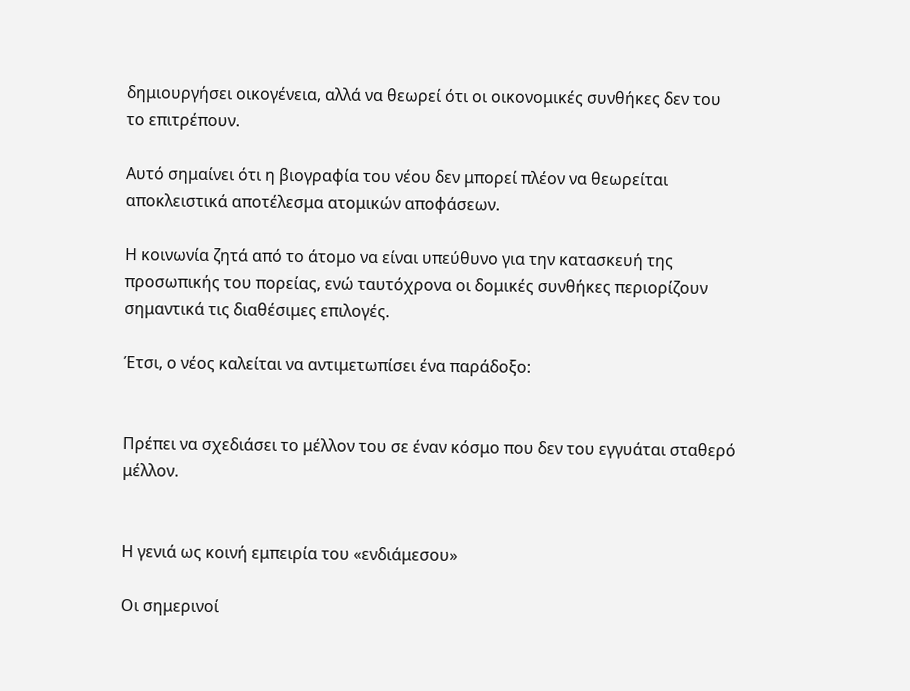δημιουργήσει οικογένεια, αλλά να θεωρεί ότι οι οικονομικές συνθήκες δεν του το επιτρέπουν.

Αυτό σημαίνει ότι η βιογραφία του νέου δεν μπορεί πλέον να θεωρείται αποκλειστικά αποτέλεσμα ατομικών αποφάσεων.

Η κοινωνία ζητά από το άτομο να είναι υπεύθυνο για την κατασκευή της προσωπικής του πορείας, ενώ ταυτόχρονα οι δομικές συνθήκες περιορίζουν σημαντικά τις διαθέσιμες επιλογές.

Έτσι, ο νέος καλείται να αντιμετωπίσει ένα παράδοξο:


Πρέπει να σχεδιάσει το μέλλον του σε έναν κόσμο που δεν του εγγυάται σταθερό μέλλον.


Η γενιά ως κοινή εμπειρία του «ενδιάμεσου»

Οι σημερινοί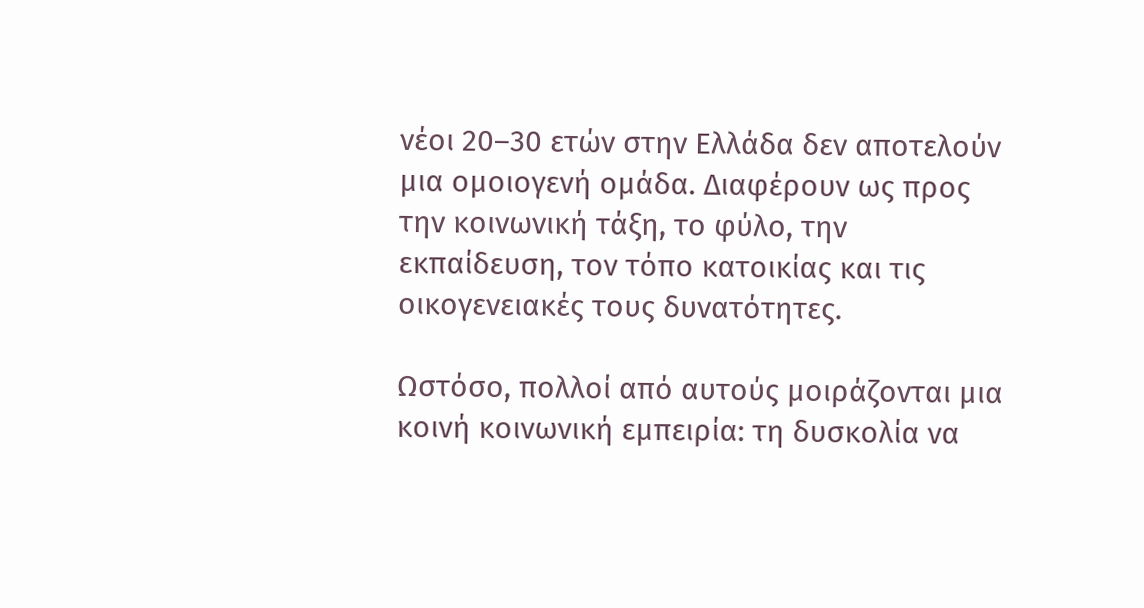νέοι 20–30 ετών στην Ελλάδα δεν αποτελούν μια ομοιογενή ομάδα. Διαφέρουν ως προς την κοινωνική τάξη, το φύλο, την εκπαίδευση, τον τόπο κατοικίας και τις οικογενειακές τους δυνατότητες.

Ωστόσο, πολλοί από αυτούς μοιράζονται μια κοινή κοινωνική εμπειρία: τη δυσκολία να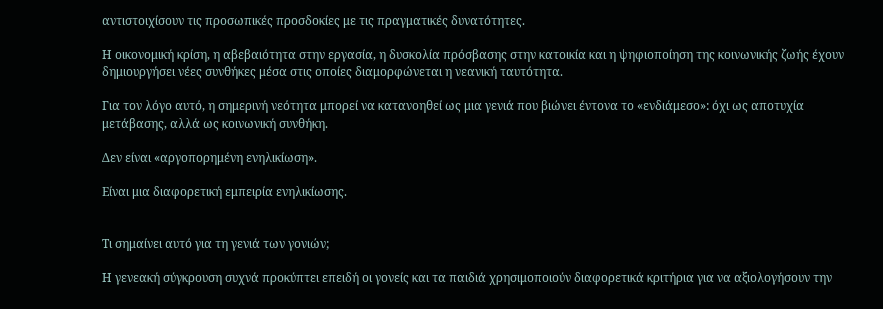αντιστοιχίσουν τις προσωπικές προσδοκίες με τις πραγματικές δυνατότητες.

Η οικονομική κρίση, η αβεβαιότητα στην εργασία, η δυσκολία πρόσβασης στην κατοικία και η ψηφιοποίηση της κοινωνικής ζωής έχουν δημιουργήσει νέες συνθήκες μέσα στις οποίες διαμορφώνεται η νεανική ταυτότητα.

Για τον λόγο αυτό, η σημερινή νεότητα μπορεί να κατανοηθεί ως μια γενιά που βιώνει έντονα το «ενδιάμεσο»: όχι ως αποτυχία μετάβασης, αλλά ως κοινωνική συνθήκη.

Δεν είναι «αργοπορημένη ενηλικίωση».

Είναι μια διαφορετική εμπειρία ενηλικίωσης.


Τι σημαίνει αυτό για τη γενιά των γονιών;

Η γενεακή σύγκρουση συχνά προκύπτει επειδή οι γονείς και τα παιδιά χρησιμοποιούν διαφορετικά κριτήρια για να αξιολογήσουν την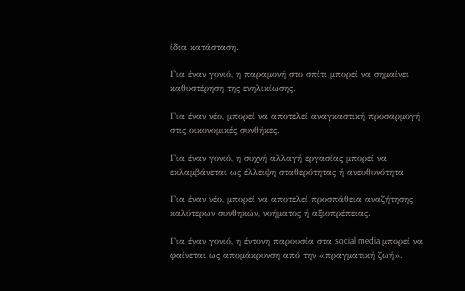ίδια κατάσταση.

Για έναν γονιό, η παραμονή στο σπίτι μπορεί να σημαίνει καθυστέρηση της ενηλικίωσης.

Για έναν νέο, μπορεί να αποτελεί αναγκαστική προσαρμογή στις οικονομικές συνθήκες.

Για έναν γονιό, η συχνή αλλαγή εργασίας μπορεί να εκλαμβάνεται ως έλλειψη σταθερότητας ή ανευθυνότητα

Για έναν νέο, μπορεί να αποτελεί προσπάθεια αναζήτησης καλύτερων συνθηκών, νοήματος ή αξιοπρέπειας.

Για έναν γονιό, η έντονη παρουσία στα social media μπορεί να φαίνεται ως απομάκρυνση από την «πραγματική ζωή».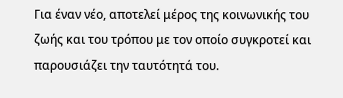Για έναν νέο, αποτελεί μέρος της κοινωνικής του ζωής και του τρόπου με τον οποίο συγκροτεί και παρουσιάζει την ταυτότητά του.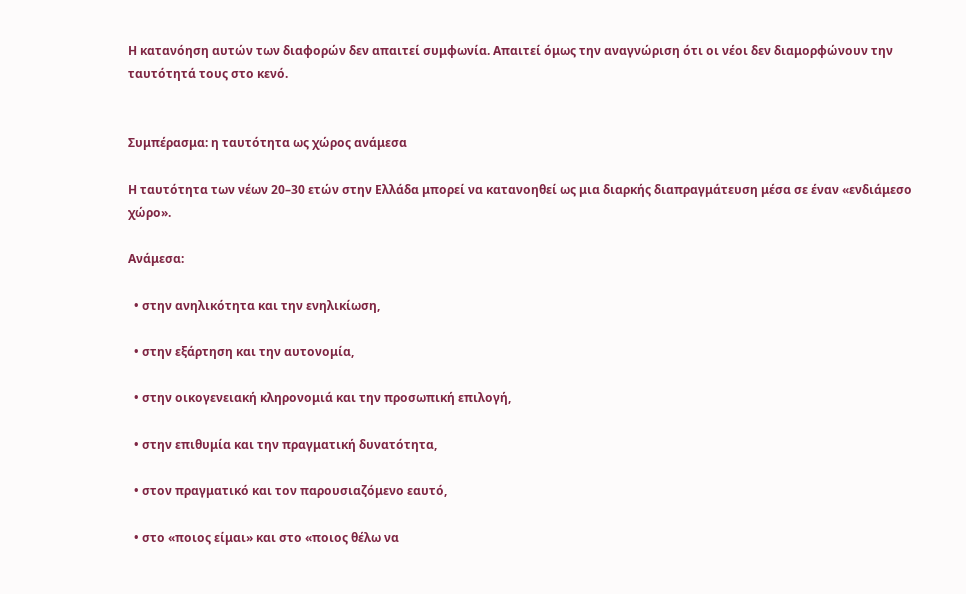Η κατανόηση αυτών των διαφορών δεν απαιτεί συμφωνία. Απαιτεί όμως την αναγνώριση ότι οι νέοι δεν διαμορφώνουν την ταυτότητά τους στο κενό.


Συμπέρασμα: η ταυτότητα ως χώρος ανάμεσα

Η ταυτότητα των νέων 20–30 ετών στην Ελλάδα μπορεί να κατανοηθεί ως μια διαρκής διαπραγμάτευση μέσα σε έναν «ενδιάμεσο χώρο».

Ανάμεσα:

  • στην ανηλικότητα και την ενηλικίωση,

  • στην εξάρτηση και την αυτονομία,

  • στην οικογενειακή κληρονομιά και την προσωπική επιλογή,

  • στην επιθυμία και την πραγματική δυνατότητα,

  • στον πραγματικό και τον παρουσιαζόμενο εαυτό,

  • στο «ποιος είμαι» και στο «ποιος θέλω να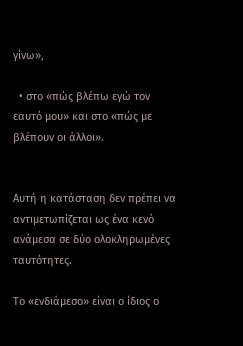γίνω»,

  • στο «πώς βλέπω εγώ τον εαυτό μου» και στο «πώς με βλέπουν οι άλλοι».


Αυτή η κατάσταση δεν πρέπει να αντιμετωπίζεται ως ένα κενό ανάμεσα σε δύο ολοκληρωμένες ταυτότητες.

Το «ενδιάμεσο» είναι ο ίδιος ο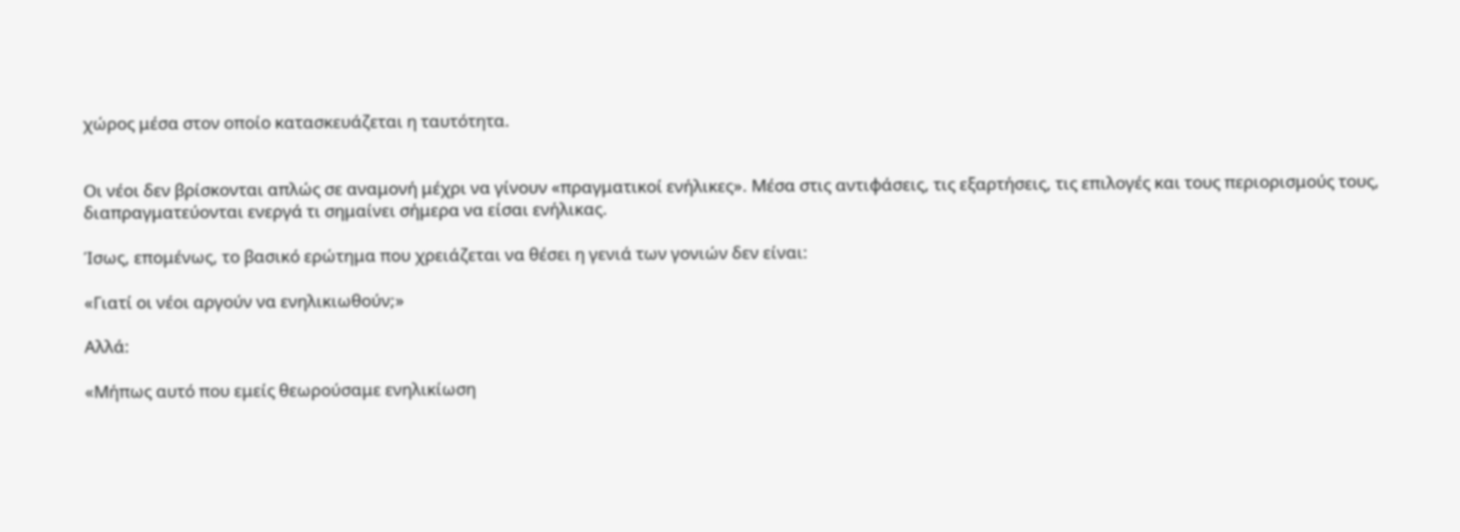χώρος μέσα στον οποίο κατασκευάζεται η ταυτότητα.


Οι νέοι δεν βρίσκονται απλώς σε αναμονή μέχρι να γίνουν «πραγματικοί ενήλικες». Μέσα στις αντιφάσεις, τις εξαρτήσεις, τις επιλογές και τους περιορισμούς τους, διαπραγματεύονται ενεργά τι σημαίνει σήμερα να είσαι ενήλικας.

Ίσως, επομένως, το βασικό ερώτημα που χρειάζεται να θέσει η γενιά των γονιών δεν είναι:

«Γιατί οι νέοι αργούν να ενηλικιωθούν;»

Αλλά:

«Μήπως αυτό που εμείς θεωρούσαμε ενηλικίωση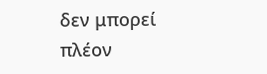δεν μπορεί πλέον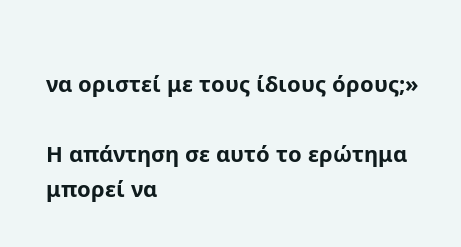να οριστεί με τους ίδιους όρους;»

Η απάντηση σε αυτό το ερώτημα μπορεί να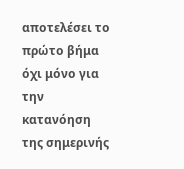αποτελέσει το πρώτο βήμα όχι μόνο για την κατανόηση της σημερινής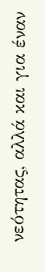νεότητας, αλλά και για έναν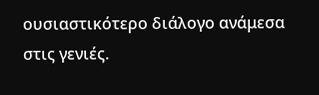ουσιαστικότερο διάλογο ανάμεσα στις γενιές.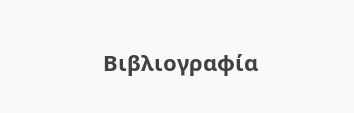Βιβλιογραφία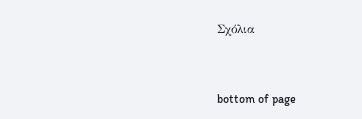Σχόλια


bottom of page